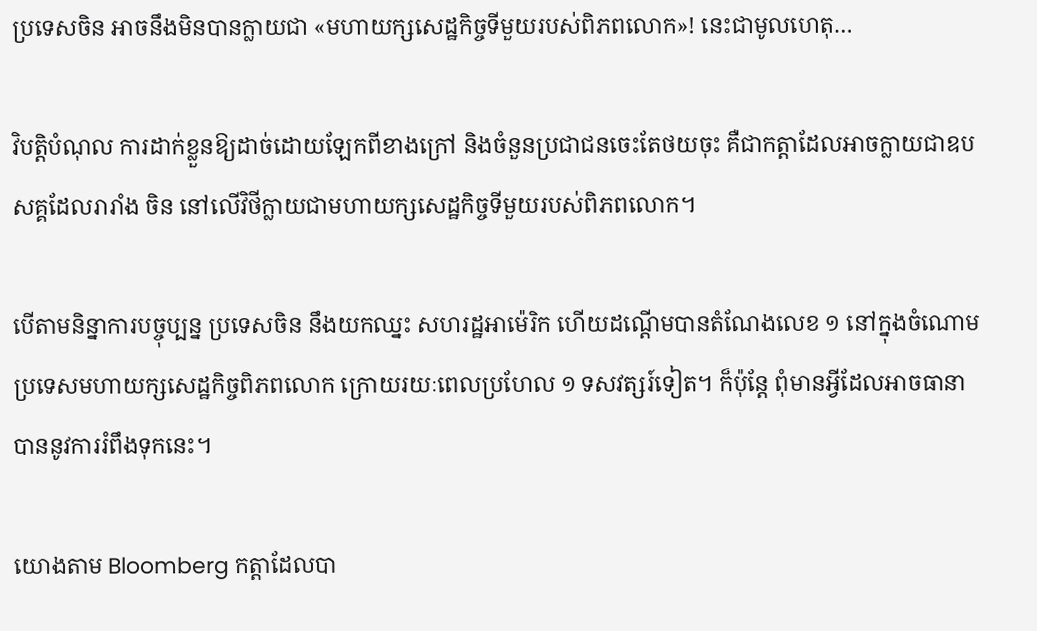ប្រទេសចិន អាចនឹងមិនបានក្លាយជា «មហាយក្សសេដ្ឋកិច្ចទីមួយរបស់ពិភពលោក»! នេះជាមូលហេតុ…

វិបត្តិបំណុល ការដាក់ខ្លួនឱ្យដាច់ដោយឡែកពីខាងក្រៅ និងចំនួនប្រជាជនចេះតែថយចុះ គឺជាកត្តាដែលអាចក្លាយជាឧបសគ្គដែលរារាំង ចិន នៅលើវិថីក្លាយជាមហាយក្សសេដ្ឋកិច្ចទីមួយរបស់ពិភពលោក។

បើតាមនិន្នាការបច្ចុប្បន្ន ប្រទេសចិន នឹងយកឈ្នះ សហរដ្ឋអាម៉េរិក ហើយដណ្ដើមបានតំណែងលេខ ១ នៅក្នុងចំណោមប្រទេសមហាយក្សសេដ្ឋកិច្ចពិភពលោក ក្រោយរយៈពេលប្រហែល ១ ទសវត្សរ៍ទៀត។ ក៏ប៉ុន្តែ ពុំមានអ្វីដែលអាចធានាបាននូវការរំពឹងទុកនេះ។

យោងតាម Bloomberg កត្តាដែលបា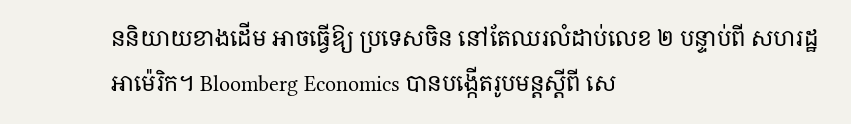ននិយាយខាងដើម អាចធ្វើឱ្យ ប្រទេសចិន នៅតែឈរលំដាប់លេខ ២ បន្ទាប់ពី សហរដ្ឋអាម៉េរិក។ Bloomberg Economics បានបង្កើតរូបមន្តស្ដីពី សេ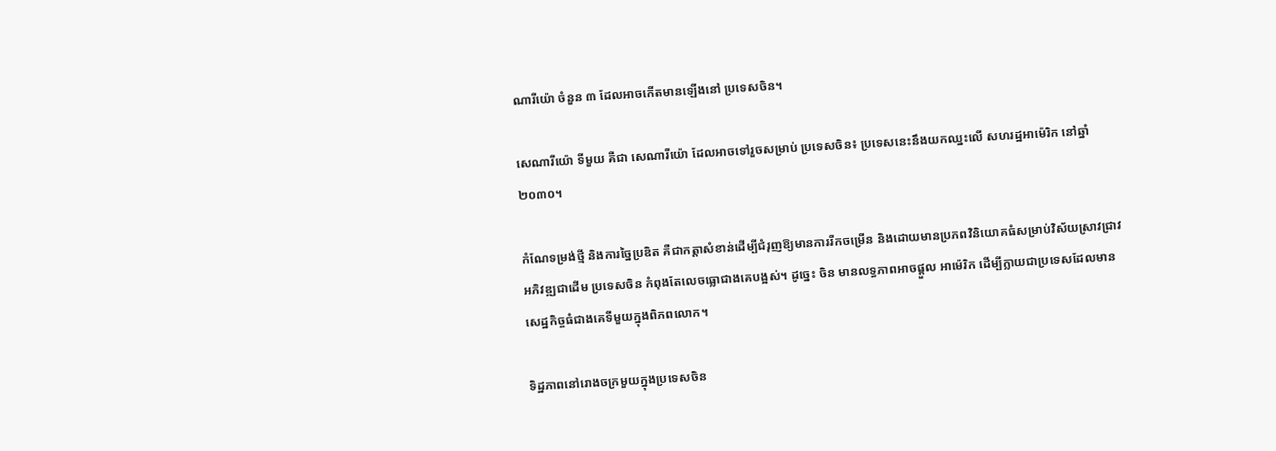ណារីយ៉ោ ចំនួន ៣ ដែលអាចកើតមានឡើងនៅ ប្រទេសចិន។

សេណារីយ៉ោ ទីមួយ គឺជា សេណារីយ៉ោ ដែលអាចទៅរួចសម្រាប់ ប្រទេសចិន៖ ប្រទេសនេះនឹងយកឈ្នះលើ សហរដ្ឋអាម៉េរិក នៅឆ្នាំ ២០៣០។

កំណែទម្រង់ថ្មី និងការច្នៃប្រឌិត គឺជាកត្តាសំខាន់ដើម្បីជំរុញឱ្យមានការរីកចម្រើន និងដោយមានប្រភពវិនិយោគធំសម្រាប់វិស័យស្រាវជ្រាវ អភិវឌ្ឍជាដើម ប្រទេសចិន កំពុងតែលេចធ្លោជាងគេបង្អស់។ ដូច្នេះ ចិន មានលទ្ធភាពអាចផ្ដួល អាម៉េរិក ដើម្បីក្លាយជាប្រទេសដែលមានសេដ្ឋកិច្ចធំជាងគេទីមួយក្នុងពិភពលោក។

ទិដ្ឋភាពនៅរោងចក្រមួយក្នុងប្រទេសចិន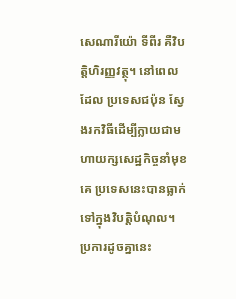សេណារីយ៉ោ ទីពីរ គឺវិបត្តិហិរញ្ញវត្ថុ។ នៅពេលដែល ប្រទេសជប៉ុន ស្វែងរកវិធីដើម្បីក្លាយជាមហាយក្សសេដ្ឋកិច្ចនាំមុខគេ ប្រទេសនេះបានធ្លាក់ទៅក្នុងវិបត្តិបំណុល។ ប្រការដូចគ្នានេះ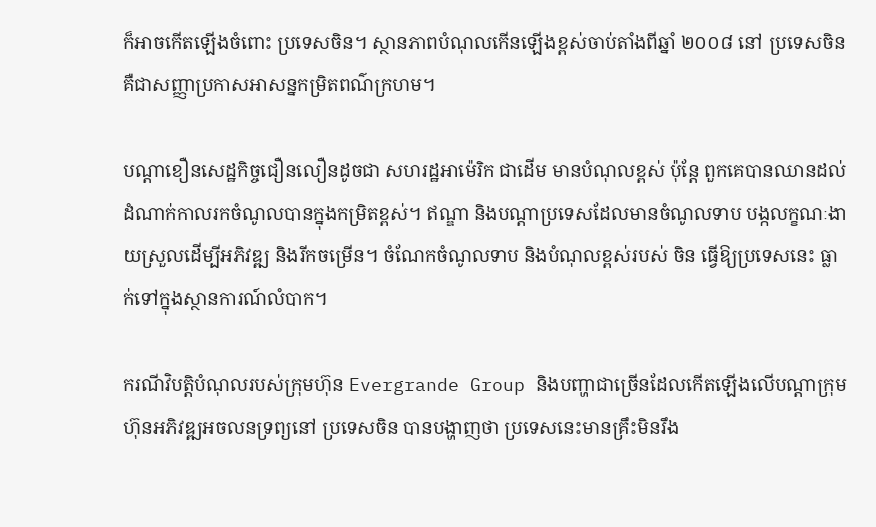ក៏អាចកើតឡើងចំពោះ ប្រទេសចិន។ ស្ថានភាពបំណុលកើនឡើងខ្ពស់ចាប់តាំងពីឆ្នាំ ២០០៨ នៅ ប្រទេសចិន គឺជាសញ្ញាប្រកាសអាសន្នកម្រិតពណ៌ក្រហម។

បណ្ដាខឿនសេដ្ឋកិច្ចជឿនលឿនដូចជា សហរដ្ឋអាម៉េរិក ជាដើម មានបំណុលខ្ពស់ ប៉ុន្តែ ពួកគេបានឈានដល់ដំណាក់កាលរកចំណូលបានក្នុងកម្រិតខ្ពស់។ ឥណ្ឌា និងបណ្ដាប្រទេសដែលមានចំណូលទាប បង្កលក្ខណៈងាយស្រួលដើម្បីអភិវឌ្ឍ និងរីកចម្រើន។ ចំណែកចំណូលទាប និងបំណុលខ្ពស់របស់ ចិន ធ្វើឱ្យប្រទេសនេះ ធ្លាក់ទៅក្នុងស្ថានការណ៍លំបាក។

ករណីវិបត្តិបំណុលរបស់ក្រុមហ៊ុន Evergrande Group និងបញ្ហាជាច្រើនដែលកើតឡើងលើបណ្ដាក្រុមហ៊ុនអភិវឌ្ឍអចលនទ្រព្យនៅ ប្រទេសចិន បានបង្ហាញថា ប្រទេសនេះមានគ្រឹះមិនរឹង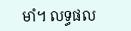មាំ។ លទ្ធផល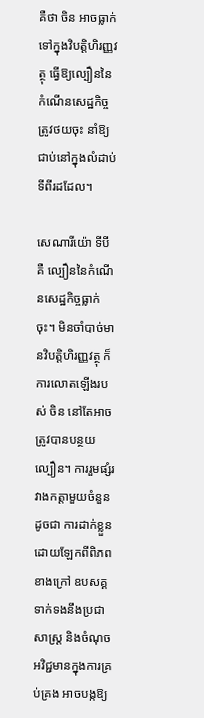គឺថា ចិន អាចធ្លាក់ទៅក្នុងវិបត្តិហិរញ្ញវត្ថុ ធ្វើឱ្យល្បឿននៃកំណើនសេដ្ឋកិច្ចត្រូវថយចុះ នាំឱ្យជាប់នៅក្នុងលំដាប់ទីពីរដដែល។

សេណារីយ៉ោ ទីបី គឺ ល្បឿននៃកំណើនសេដ្ឋកិច្ចធ្លាក់ចុះ។ មិនចាំបាច់មានវិបត្តិហិរញ្ញវត្ថុ ក៏ការលោតឡើងរបស់ ចិន នៅតែអាចត្រូវបានបន្ថយល្បឿន។ ការរួមផ្សំរវាងកត្តាមួយចំនួនដូចជា ការដាក់ខ្លួនដោយឡែកពីពិភពខាងក្រៅ ឧបសគ្គទាក់ទងនឹងប្រជាសាស្ត្រ និងចំណុចអវិជ្ជមានក្នុងការគ្រប់គ្រង អាចបង្កឱ្យ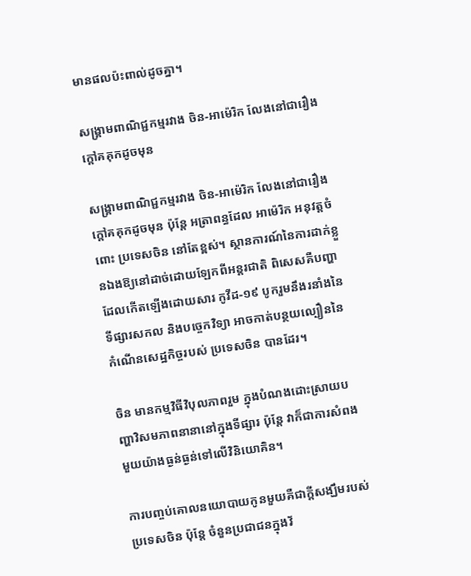មានផលប៉ះពាល់ដូចគ្នា។

សង្គ្រាមពាណិជ្ជកម្មរវាង ចិន-អាម៉េរិក លែងនៅជារឿងក្ដៅគគុកដូចមុន

សង្គ្រាមពាណិជ្ជកម្មរវាង ចិន-អាម៉េរិក លែងនៅជារឿងក្ដៅគគុកដូចមុន ប៉ុន្តែ អត្រាពន្ធដែល អាម៉េរិក អនុវត្តចំពោះ ប្រទេសចិន នៅតែខ្ពស់។ ស្ថានការណ៍នៃការដាក់ខ្លួនឯងឱ្យនៅដាច់ដោយឡែកពីអន្តរជាតិ ពិសេសគឺបញ្ហាដែលកើតឡើងដោយសារ កូវីដ-១៩ បូករួមនឹងរនាំងនៃទីផ្សារសកល និងបច្ចេកវិទ្យា អាចកាត់បន្ថយល្បឿននៃកំណើនសេដ្ឋកិច្ចរបស់ ប្រទេសចិន បានដែរ។

ចិន មានកម្មវិធីវិបុលភាពរួម ក្នុងបំណងដោះស្រាយបញ្ហាវិសមភាពនានានៅក្នុងទីផ្សារ ប៉ុន្តែ វាក៏ជាការសំពងមួយយ៉ាងធ្ងន់ធ្ងន់ទៅលើវិនិយោគិន។

ការបញ្ចប់គោលនយោបាយកូនមួយគឺជាក្ដីសង្ឃឹមរបស់ ប្រទេសចិន ប៉ុន្តែ ចំនួនប្រជាជនក្នុងវ័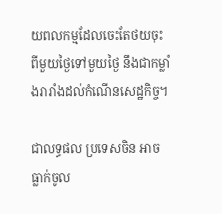យពលកម្មដែលចេះតែថយចុះពីមួយថ្ងៃទៅមួយថ្ងៃ នឹងជាកម្លាំងរារាំងដល់កំណើនសេដ្ឋកិច្ច។

ជាលទ្ធផល ប្រទេសចិន អាចធ្លាក់ចូល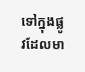ទៅក្នុងផ្លូវដែលមា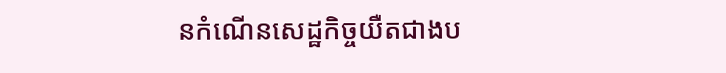នកំណើនសេដ្ឋកិច្ចយឺតជាងប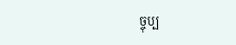ច្ចុប្ប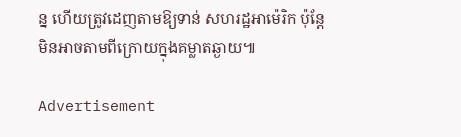ន្ន ហើយត្រូវដេញតាមឱ្យទាន់ សហរដ្ឋអាម៉េរិក ប៉ុន្តែ មិនអាចតាមពីក្រោយក្នុងគម្លាតឆ្ងាយ៕

Advertisement